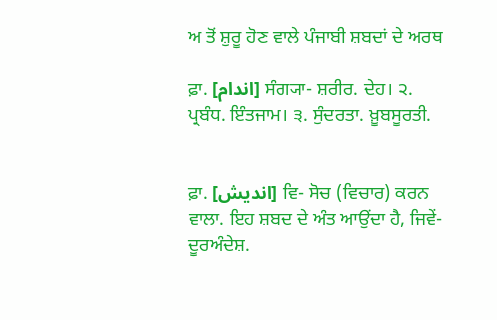ਅ ਤੋਂ ਸ਼ੁਰੂ ਹੋਣ ਵਾਲੇ ਪੰਜਾਬੀ ਸ਼ਬਦਾਂ ਦੇ ਅਰਥ

ਫ਼ਾ. [اندام] ਸੰਗ੍ਯਾ- ਸ਼ਰੀਰ. ਦੇਹ। ੨. ਪ੍ਰਬੰਧ. ਇੰਤਜਾਮ। ੩. ਸੁੰਦਰਤਾ. ਖ਼ੂਬਸੂਰਤੀ.


ਫ਼ਾ. [اندیش] ਵਿ- ਸੋਚ (ਵਿਚਾਰ) ਕਰਨ ਵਾਲਾ. ਇਹ ਸ਼ਬਦ ਦੇ ਅੰਤ ਆਉਂਦਾ ਹੈ, ਜਿਵੇਂ- ਦੂਰਅੰਦੇਸ਼.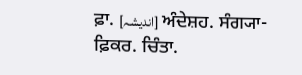ਫ਼ਾ. [اندیشہ] ਅੰਦੇਸ਼ਹ. ਸੰਗ੍ਯਾ- ਫ਼ਿਕਰ. ਚਿੰਤਾ.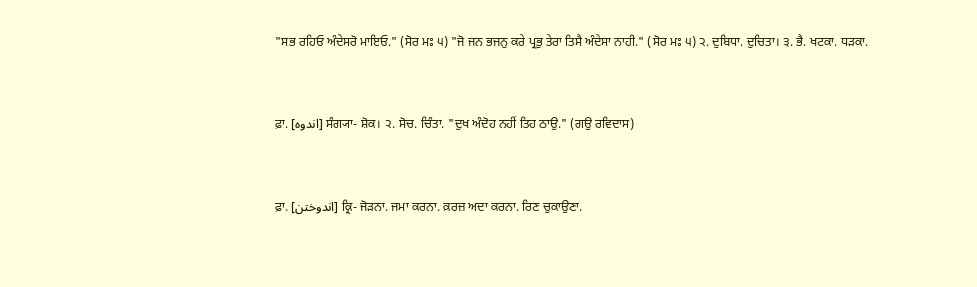"ਸਭ ਰਹਿਓ ਅੰਦੇਸਰੋ ਮਾਇਓ." (ਸੋਰ ਮਃ ੫) "ਜੋ ਜਨ ਭਜਨੁ ਕਰੇ ਪ੍ਰਭੁ ਤੇਰਾ ਤਿਸੈ ਅੰਦੇਸਾ ਨਾਹੀ." (ਸੋਰ ਮਃ ੫) ੨. ਦੁਬਿਧਾ. ਦੁਚਿਤਾ। ੩. ਭੈ. ਖਟਕਾ. ਧੜਕਾ.


ਫ਼ਾ. [اندوہ] ਸੰਗ੍ਯਾ- ਸ਼ੋਕ। ੨. ਸੋਚ. ਚਿੰਤਾ. "ਦੁਖ ਅੰਦੋਹ ਨਹੀਂ ਤਿਹ ਠਾਉ." (ਗਉ ਰਵਿਦਾਸ)


ਫ਼ਾ. [اندوختن] ਕ੍ਰਿ- ਜੋੜਨਾ. ਜਮਾ ਕਰਨਾ. ਕ਼ਰਜ਼ ਅਦਾ ਕਰਨਾ. ਰਿਣ ਚੁਕਾਉਣਾ.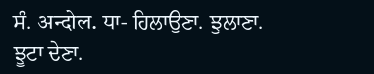ਸੰ. अन्दोल. ਧਾ- ਹਿਲਾਉਣਾ. ਝੁਲਾਣਾ. ਝੂਟਾ ਦੇਣਾ.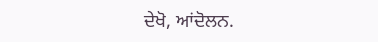ਦੇਖੋ, ਆਂਦੋਲਨ.